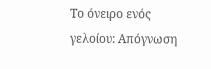Το όνειρο ενός γελοίου: Απόγνωση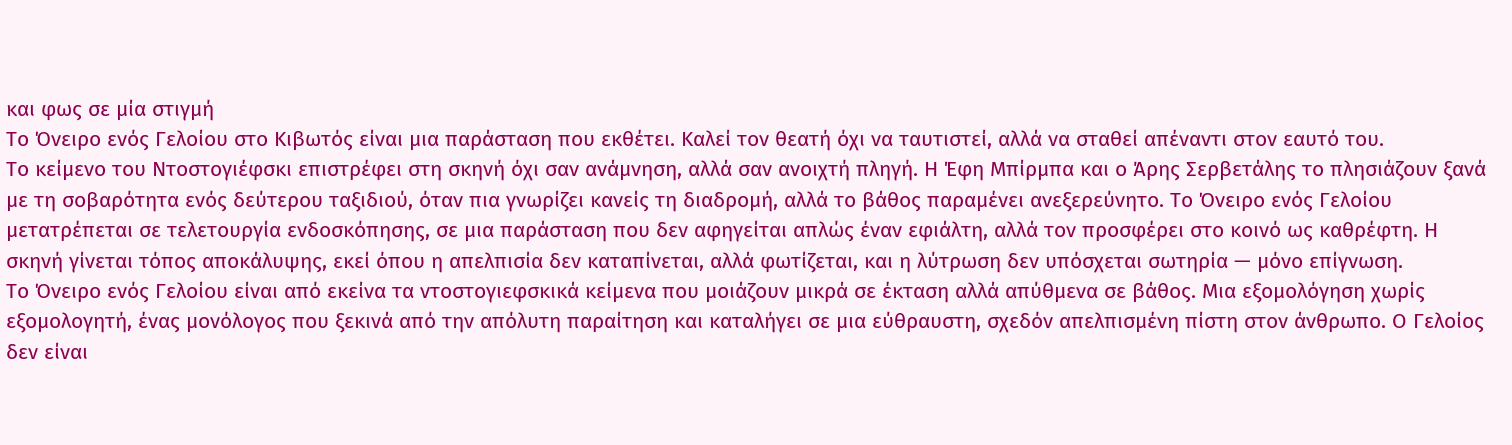και φως σε μία στιγμή
Το Όνειρο ενός Γελοίου στο Κιβωτός είναι μια παράσταση που εκθέτει. Καλεί τον θεατή όχι να ταυτιστεί, αλλά να σταθεί απέναντι στον εαυτό του.
Το κείμενο του Ντοστογιέφσκι επιστρέφει στη σκηνή όχι σαν ανάμνηση, αλλά σαν ανοιχτή πληγή. Η Έφη Μπίρμπα και ο Άρης Σερβετάλης το πλησιάζουν ξανά με τη σοβαρότητα ενός δεύτερου ταξιδιού, όταν πια γνωρίζει κανείς τη διαδρομή, αλλά το βάθος παραμένει ανεξερεύνητο. Το Όνειρο ενός Γελοίου μετατρέπεται σε τελετουργία ενδοσκόπησης, σε μια παράσταση που δεν αφηγείται απλώς έναν εφιάλτη, αλλά τον προσφέρει στο κοινό ως καθρέφτη. Η σκηνή γίνεται τόπος αποκάλυψης, εκεί όπου η απελπισία δεν καταπίνεται, αλλά φωτίζεται, και η λύτρωση δεν υπόσχεται σωτηρία — μόνο επίγνωση.
Το Όνειρο ενός Γελοίου είναι από εκείνα τα ντοστογιεφσκικά κείμενα που μοιάζουν μικρά σε έκταση αλλά απύθμενα σε βάθος. Μια εξομολόγηση χωρίς εξομολογητή, ένας μονόλογος που ξεκινά από την απόλυτη παραίτηση και καταλήγει σε μια εύθραυστη, σχεδόν απελπισμένη πίστη στον άνθρωπο. Ο Γελοίος δεν είναι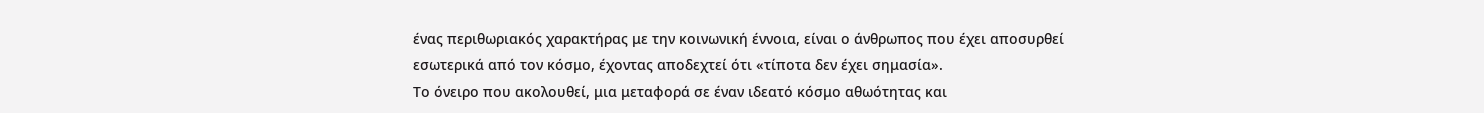ένας περιθωριακός χαρακτήρας με την κοινωνική έννοια, είναι ο άνθρωπος που έχει αποσυρθεί εσωτερικά από τον κόσμο, έχοντας αποδεχτεί ότι «τίποτα δεν έχει σημασία».
Το όνειρο που ακολουθεί, μια μεταφορά σε έναν ιδεατό κόσμο αθωότητας και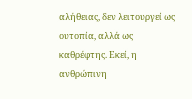αλήθειας, δεν λειτουργεί ως ουτοπία, αλλά ως καθρέφτης. Εκεί, η ανθρώπινη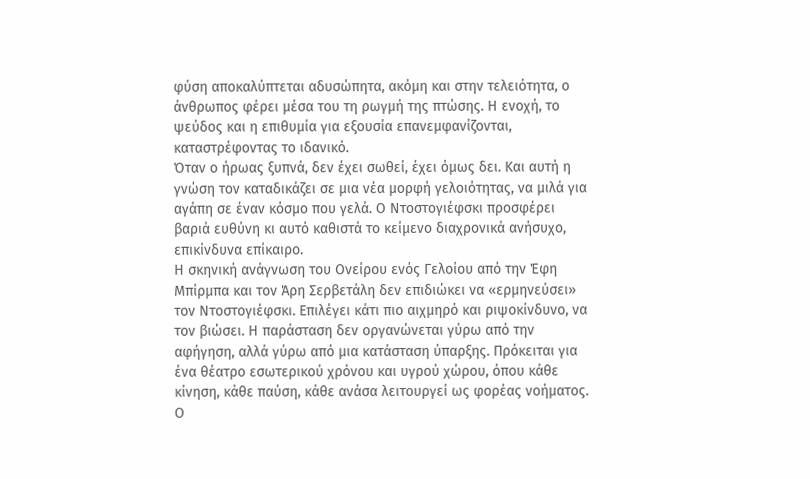φύση αποκαλύπτεται αδυσώπητα, ακόμη και στην τελειότητα, ο άνθρωπος φέρει μέσα του τη ρωγμή της πτώσης. Η ενοχή, το ψεύδος και η επιθυμία για εξουσία επανεμφανίζονται, καταστρέφοντας το ιδανικό.
Όταν ο ήρωας ξυπνά, δεν έχει σωθεί, έχει όμως δει. Και αυτή η γνώση τον καταδικάζει σε μια νέα μορφή γελοιότητας, να μιλά για αγάπη σε έναν κόσμο που γελά. Ο Ντοστογιέφσκι προσφέρει βαριά ευθύνη κι αυτό καθιστά το κείμενο διαχρονικά ανήσυχο, επικίνδυνα επίκαιρο.
Η σκηνική ανάγνωση του Ονείρου ενός Γελοίου από την Έφη Μπίρμπα και τον Άρη Σερβετάλη δεν επιδιώκει να «ερμηνεύσει» τον Ντοστογιέφσκι. Επιλέγει κάτι πιο αιχμηρό και ριψοκίνδυνο, να τον βιώσει. Η παράσταση δεν οργανώνεται γύρω από την αφήγηση, αλλά γύρω από μια κατάσταση ύπαρξης. Πρόκειται για ένα θέατρο εσωτερικού χρόνου και υγρού χώρου, όπου κάθε κίνηση, κάθε παύση, κάθε ανάσα λειτουργεί ως φορέας νοήματος.
Ο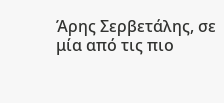Άρης Σερβετάλης, σε μία από τις πιο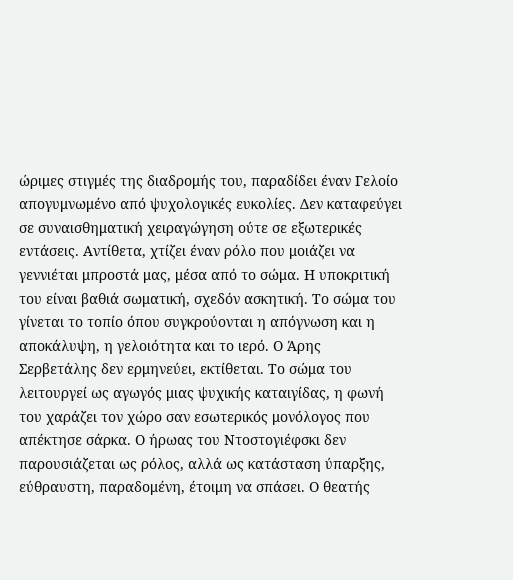ώριμες στιγμές της διαδρομής του, παραδίδει έναν Γελοίο απογυμνωμένο από ψυχολογικές ευκολίες. Δεν καταφεύγει σε συναισθηματική χειραγώγηση ούτε σε εξωτερικές εντάσεις. Αντίθετα, χτίζει έναν ρόλο που μοιάζει να γεννιέται μπροστά μας, μέσα από το σώμα. Η υποκριτική του είναι βαθιά σωματική, σχεδόν ασκητική. Το σώμα του γίνεται το τοπίο όπου συγκρούονται η απόγνωση και η αποκάλυψη, η γελοιότητα και το ιερό. Ο Άρης Σερβετάλης δεν ερμηνεύει, εκτίθεται. Το σώμα του λειτουργεί ως αγωγός μιας ψυχικής καταιγίδας, η φωνή του χαράζει τον χώρο σαν εσωτερικός μονόλογος που απέκτησε σάρκα. Ο ήρωας του Ντοστογιέφσκι δεν παρουσιάζεται ως ρόλος, αλλά ως κατάσταση ύπαρξης, εύθραυστη, παραδομένη, έτοιμη να σπάσει. Ο θεατής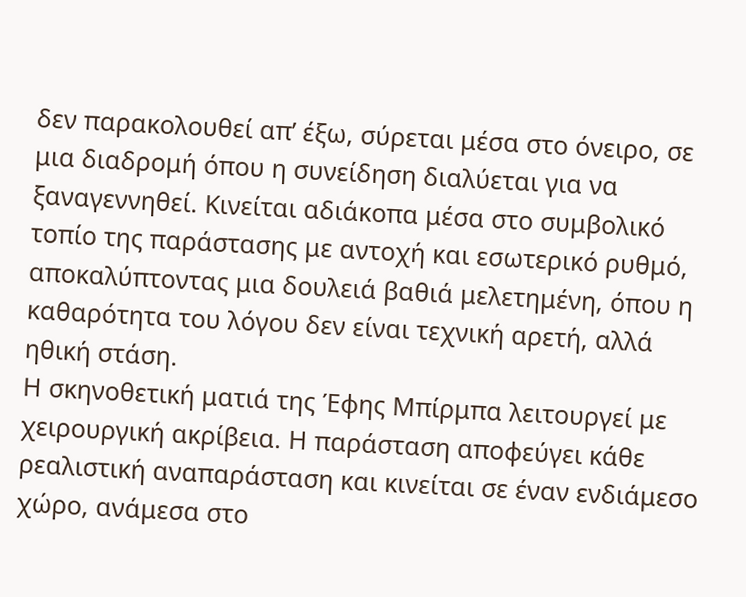δεν παρακολουθεί απ’ έξω, σύρεται μέσα στο όνειρο, σε μια διαδρομή όπου η συνείδηση διαλύεται για να ξαναγεννηθεί. Κινείται αδιάκοπα μέσα στο συμβολικό τοπίο της παράστασης με αντοχή και εσωτερικό ρυθμό, αποκαλύπτοντας μια δουλειά βαθιά μελετημένη, όπου η καθαρότητα του λόγου δεν είναι τεχνική αρετή, αλλά ηθική στάση.
Η σκηνοθετική ματιά της Έφης Μπίρμπα λειτουργεί με χειρουργική ακρίβεια. Η παράσταση αποφεύγει κάθε ρεαλιστική αναπαράσταση και κινείται σε έναν ενδιάμεσο χώρο, ανάμεσα στο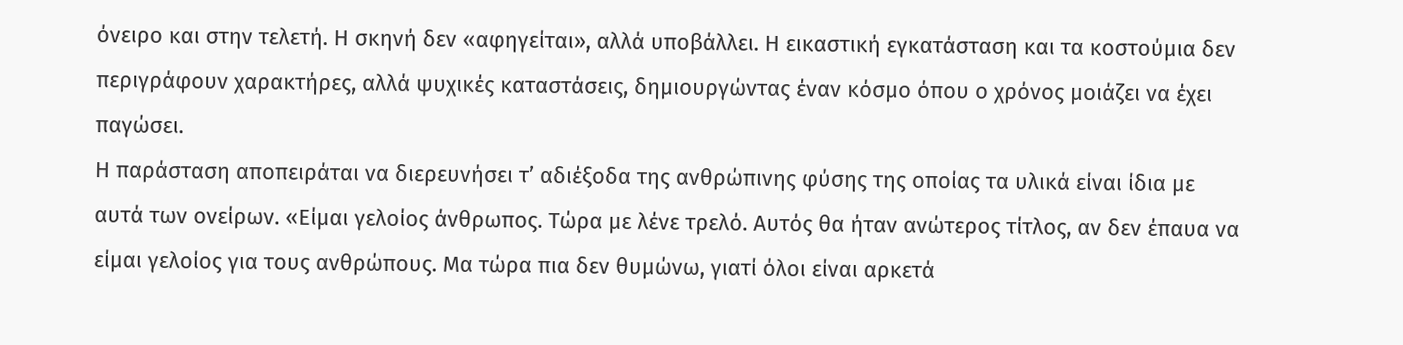όνειρο και στην τελετή. Η σκηνή δεν «αφηγείται», αλλά υποβάλλει. Η εικαστική εγκατάσταση και τα κοστούμια δεν περιγράφουν χαρακτήρες, αλλά ψυχικές καταστάσεις, δημιουργώντας έναν κόσμο όπου ο χρόνος μοιάζει να έχει παγώσει.
Η παράσταση αποπειράται να διερευνήσει τ’ αδιέξοδα της ανθρώπινης φύσης της οποίας τα υλικά είναι ίδια με αυτά των ονείρων. «Είμαι γελοίος άνθρωπος. Τώρα με λένε τρελό. Αυτός θα ήταν ανώτερος τίτλος, αν δεν έπαυα να είμαι γελοίος για τους ανθρώπους. Μα τώρα πια δεν θυμώνω, γιατί όλοι είναι αρκετά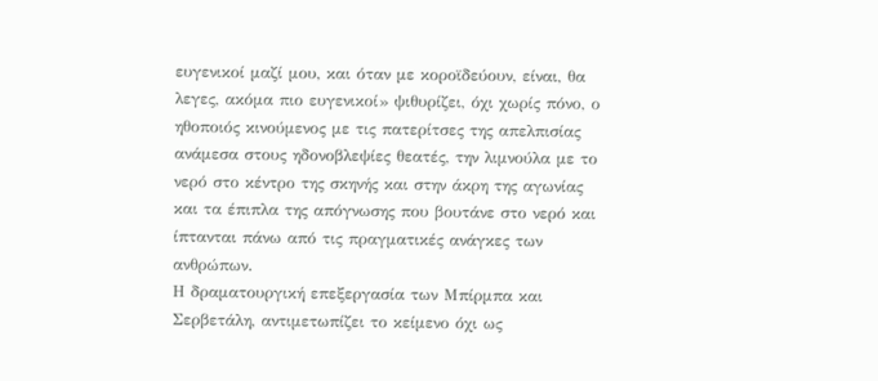ευγενικοί μαζί μου, και όταν με κοροϊδεύουν, είναι, θα λεγες, ακόμα πιο ευγενικοί» ψιθυρίζει, όχι χωρίς πόνο, ο ηθοποιός κινούμενος με τις πατερίτσες της απελπισίας ανάμεσα στους ηδονοβλεψίες θεατές, την λιμνούλα με το νερό στο κέντρο της σκηνής και στην άκρη της αγωνίας και τα έπιπλα της απόγνωσης που βουτάνε στο νερό και ίπτανται πάνω από τις πραγματικές ανάγκες των ανθρώπων.
Η δραματουργική επεξεργασία των Μπίρμπα και Σερβετάλη, αντιμετωπίζει το κείμενο όχι ως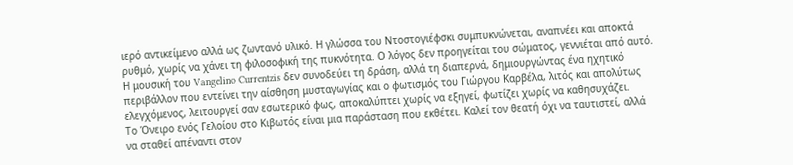ιερό αντικείμενο αλλά ως ζωντανό υλικό. Η γλώσσα του Ντοστογιέφσκι συμπυκνώνεται, αναπνέει και αποκτά ρυθμό, χωρίς να χάνει τη φιλοσοφική της πυκνότητα. Ο λόγος δεν προηγείται του σώματος, γεννιέται από αυτό.
Η μουσική του Vangelino Currentzis δεν συνοδεύει τη δράση, αλλά τη διαπερνά, δημιουργώντας ένα ηχητικό περιβάλλον που εντείνει την αίσθηση μυσταγωγίας και ο φωτισμός του Γιώργου Καρβέλα, λιτός και απολύτως ελεγχόμενος, λειτουργεί σαν εσωτερικό φως, αποκαλύπτει χωρίς να εξηγεί, φωτίζει χωρίς να καθησυχάζει.
Το Όνειρο ενός Γελοίου στο Κιβωτός είναι μια παράσταση που εκθέτει. Καλεί τον θεατή όχι να ταυτιστεί, αλλά να σταθεί απέναντι στον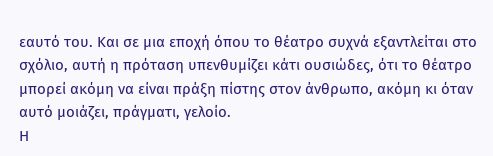εαυτό του. Και σε μια εποχή όπου το θέατρο συχνά εξαντλείται στο σχόλιο, αυτή η πρόταση υπενθυμίζει κάτι ουσιώδες, ότι το θέατρο μπορεί ακόμη να είναι πράξη πίστης στον άνθρωπο, ακόμη κι όταν αυτό μοιάζει, πράγματι, γελοίο.
Η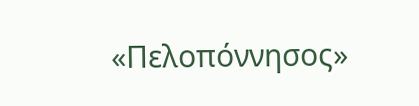«Πελοπόννησος»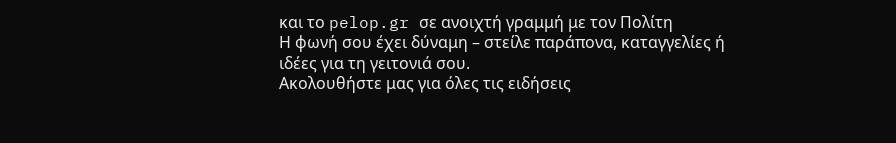και το pelop.gr σε ανοιχτή γραμμή με τον Πολίτη
Η φωνή σου έχει δύναμη – στείλε παράπονα, καταγγελίες ή ιδέες για τη γειτονιά σου.
Ακολουθήστε μας για όλες τις ειδήσεις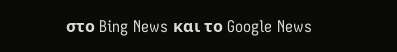στο Bing News και το Google News